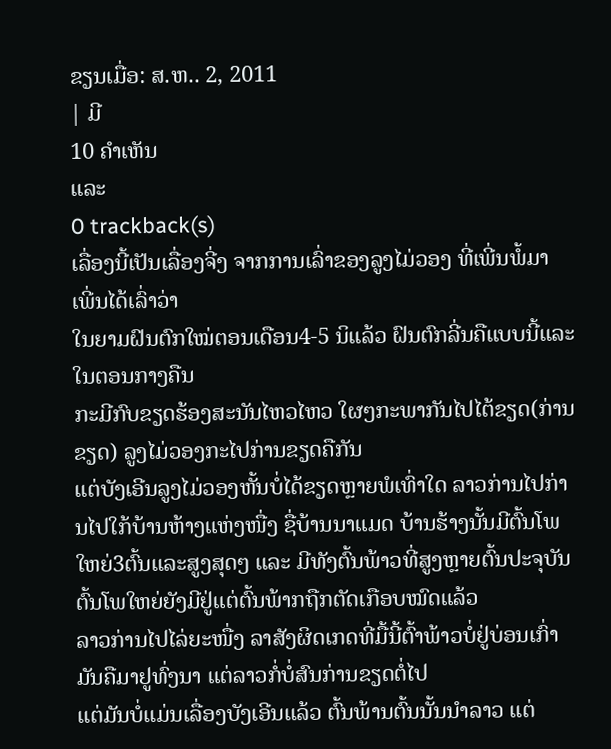ຂຽນເມື່ອ: ສ.ຫ.. 2, 2011
| ມີ
10 ຄຳເຫັນ
ແລະ
0 trackback(s)
ເລື່ອງນີ້ເປັນເລື່ອງຈີ່ງ ຈາກການເລົ່າຂອງລູງໄມ່ວອງ ທີ່ເພີ່ນພໍ້ມາ ເພີ່ນໄດ້ເລົ່າວ່າ
ໃນຍາມຝົນຕົກໃໝ່ຕອນເດືອນ4-5 ນິແລ້ວ ຝົນຕົກລີ່ນຄືແບບນີ້ແລະ ໃນຕອນກາງຄືນ
ກະມີກົບຂຽດຮ້ອງສະນັນໄຫວໄຫວ ໃຜໆກະພາກັນໄປໄຕ້ຂຽດ(ກ່ານຂຽດ) ລູງໄມ່ວອງກະໄປກ່ານຂຽດຄືກັນ
ແຕ່ບັງເອີນລູງໄມ່ວອງຫັ້ນບໍ່ໄດ້ຂຽດຫຼາຍພໍເທົ່າໃດ ລາວກ່ານໄປກ່ານໄປໃກ້ບ້ານຫ້າງແຫ່ງໜື່ງ ຊື່ບ້ານນາແມດ ບ້ານຮ້າງນັ້ນມີຕົ້ນໂພໃຫຍ່3ຕົ້ນແລະສູງສຸດໆ ແລະ ມີທັງຕົ້ນພ້າວທີ່ສູງຫຼາຍຕົ້ນປະຈຸບັນຕົ້ນໂພໃຫຍ່ຍັງມີຢູ່ແຕ່ຕົ້ນພ້າກຖືກຕັດເກືອບໝົດແລ້ວ
ລາວກ່ານໄປໄລ່ຍະໜື່ງ ລາສັງຜິດເກດທີ່ມື້ນີ້ຕົ້າພ້າວບໍ່ຢູ່ບ່ອນເກົ່າມັນຄືມາຢູທົ່ງນາ ແຕ່ລາວກໍ່ບໍ່ສົນກ່ານຂຽດຕໍ່ໄປ
ແຕ່ມັນບໍ່ແມ່ນເລື່ອງບັງເອີນແລ້ວ ຕົ້ນພ້ານຕົ້ນນັ້ນນຳລາວ ແຕ່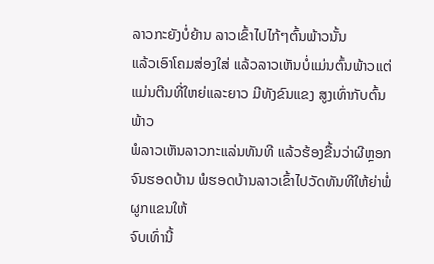ລາວກະຍັງບໍ່ຍ້ານ ລາວເຂົ້າໄປໄກ້ໆຕົ້ນພ້າວນັ້ນ
ແລ້ວເອົາໂຄມສ່ອງໃສ່ ແລ້ວລາວເຫັນບໍ່ແມ່ນຕົ້ນພ້າວແຕ່ແມ່ນຕີນທີ່ໃຫຍ່ແລະຍາວ ມີທັງຂົນແຂງ ສູງເທົ່າກັບຕົ້ນພ້າວ
ພໍລາວເຫັນລາວກະແລ່ນທັນທີ ແລ້ວຮ້ອງຂື້ນວ່າຜີຫຼອກຈົນຮອດບ້ານ ພໍຮອດບ້ານລາວເຂົ້າໄປວັດທັນທີໃຫ້ຍ່າພໍ່ຜູກແຂນໃຫ້
ຈົບເທົ່ານີ້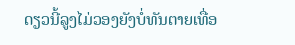ດຽວນີ້ລູງໄມ່ວອງຍັງບໍ່ທັນຕາຍເທື່ອ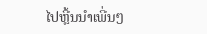ໄປຫຼີ້ນນຳເພີ່ນໆ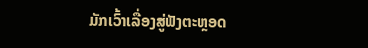ມັກເວົ້າເລື່ອງສູ່ຟັງຕະຫຼອດ